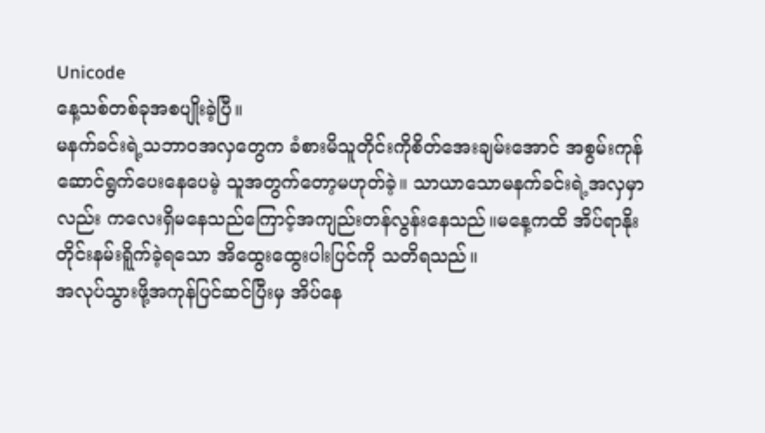Unicode
နေ့သစ်တစ်ခုအစပျိုးခဲ့ပြီ။
မနက်ခင်းရဲ့သဘာဝအလှတွေက ခံစားမိသူတိုင်းကိုစိတ်အေးချမ်းအောင် အစွမ်းကုန်ဆောင်ရွက်ပေးနေပေမဲ့ သူအတွက်တော့မဟုတ်ခဲ့။ သာယာသောမနက်ခင်းရဲ့အလှမှာလည်း ကလေးရှိမနေသည်ကြောင့်အကျည်းတန်လွန်းနေသည်။မနေ့ကထိ အိပ်ရာနိုးတိုင်းနမ်းရိူက်ခဲ့ရသော အိထွေးထွေးပါးပြင်ကို သတိရသည်။
အလုပ်သွားဖို့အကုန်ပြင်ဆင်ပြီးမှ အိပ်နေ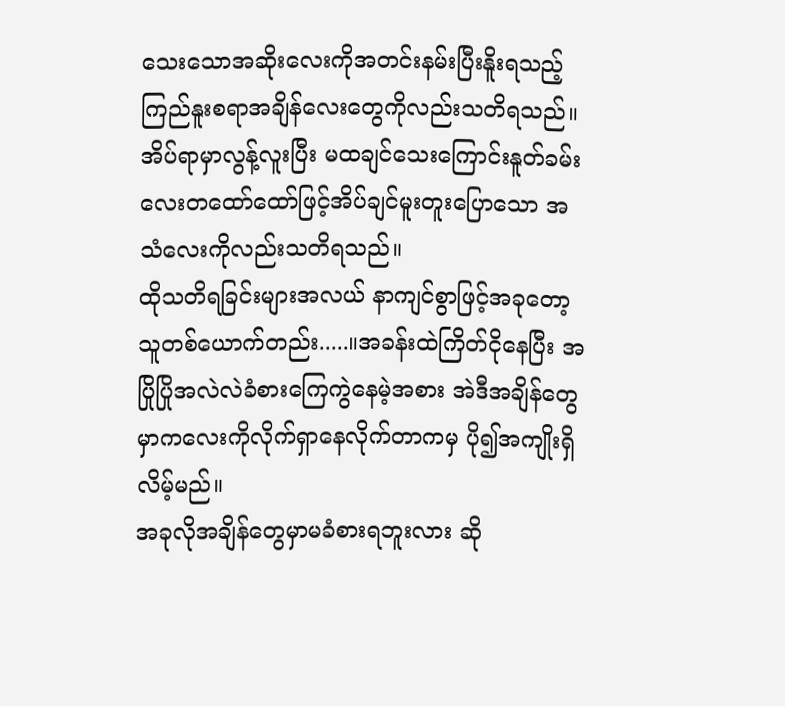သေးသောအဆိုးလေးကိုအတင်းနမ်းပြီးနိူးရသည့်ကြည်နူးစရာအချိန်လေးတွေကိုလည်းသတိရသည်။
အိပ်ရာမှာလွန့်လူးပြီး မထချင်သေးကြောင်းနူတ်ခမ်းလေးတထော်ထော်ဖြင့်အိပ်ချင်မူးတူးပြောသော အသံလေးကိုလည်းသတိရသည်။
ထိုသတိရခြင်းများအလယ် နာကျင်စွာဖြင့်အခုတော့သူတစ်ယောက်တည်း.....။အခန်းထဲကြိတ်ငိုနေပြီး အပြိုပြိုအလဲလဲခံစားကြေကွဲနေမဲ့အစား အဲဒီအချိန်တွေမှာကလေးကိုလိုက်ရှာနေလိုက်တာကမှ ပို၍အကျိုးရှိလိမ့်မည်။
အခုလိုအချိန်တွေမှာမခံစားရဘူးလား ဆို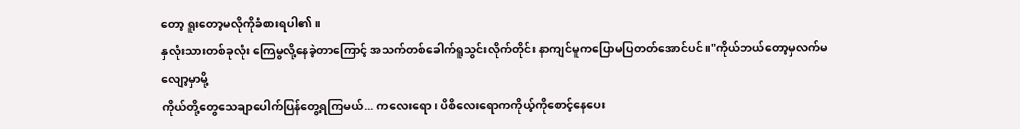တော့ ရူးတော့မလိုကိုခံစားရပါ၏။
နှလုံးသားတစ်ခုလုံး ကြေမွလို့နေခဲ့တာကြောင့် အသက်တစ်ခေါက်ရူသွင်းလိုက်တိုင်း နာကျင်မူကပြောမပြတတ်အောင်ပင်။"ကိုယ်ဘယ်တော့မှလက်မလျော့မှာမို့
ကိုယ်တို့တွေသေချာပေါက်ပြန်တွေ့ရကြမယ်... ကလေးရော၊ ပိစိလေးရောကကိုယ့်ကိုစောင့်နေပေး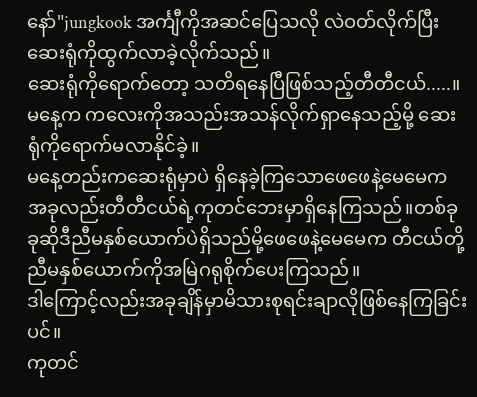နော်"jungkook အင်္ကျီကိုအဆင်ပြေသလို လဲဝတ်လိုက်ပြီးဆေးရုံကိုထွက်လာခဲ့လိုက်သည်။
ဆေးရုံကိုရောက်တော့ သတိရနေပြီဖြစ်သည့်တီတီငယ်.....။
မနေ့က ကလေးကိုအသည်းအသန်လိုက်ရှာနေသည့်မို့ ဆေးရုံကိုရောက်မလာနိုင်ခဲ့။
မနေ့တည်းကဆေးရုံမှာပဲ ရှိနေခဲ့ကြသောဖေဖေနဲ့မေမေက အခုလည်းတီတီငယ်ရဲ့ကုတင်ဘေးမှာရှိနေကြသည်။တစ်ခုခုဆိုဒီညီမနှစ်ယောက်ပဲရှိသည်မို့ဖေဖေနဲ့မေမေက တီငယ်တို့ညီမနှစ်ယောက်ကိုအမြဲဂရုစိုက်ပေးကြသည်။
ဒါကြောင့်လည်းအခုချိန်မှာမိသားစုရင်းချာလိုဖြစ်နေကြခြင်းပင်။
ကုတင်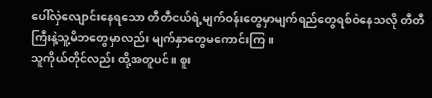ပေါ်လှဲလျောင်းနေရသော တီတီငယ်ရဲ့မျက်ဝန်းတွေမှာမျက်ရည်တွေရစ်ဝဲနေသလို တီတီကြီးနဲ့သူ့မိဘတွေမှာလည်း မျက်နှာတွေမကောင်းကြ။
သူကိုယ်တိုင်လည်း ထို့အတူပင်။ စူး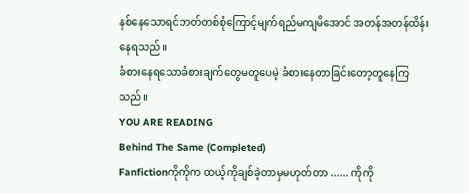နစ်နေသောရင်ဘတ်တစ်စုံကြောင့်မျက်ရည်မကျမိအောင် အတန်အတန်ထိန်းနေရသည်။
ခံစားနေရသောခံစားချက်တွေမတူပေမဲ့ ခံစားနေတာခြင်းတော့တူနေကြသည်။
YOU ARE READING
Behind The Same (Completed)
Fanfictionကိုကိုက ထယ့်ကိုချစ်ခဲ့တာမှမဟုတ်တာ ...... ကိုကို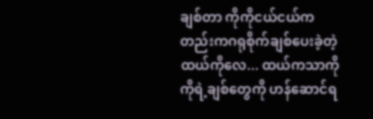ချစ်တာ ကိုကိုငယ်ငယ်ကတည်းကဂရုစိုက်ချစ်ပေးခဲ့တဲ့ထယ်ကိုလေ... ထယ်ကသာကိုကိုရဲ့ချစ်တွေကို ဟန်ဆောင်ရ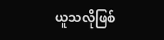ယူသလိုဖြစ်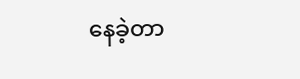နေခဲ့တာ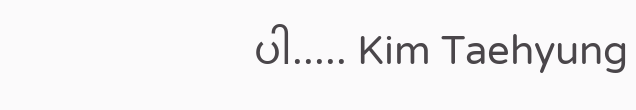ပါ..... Kim Taehyung